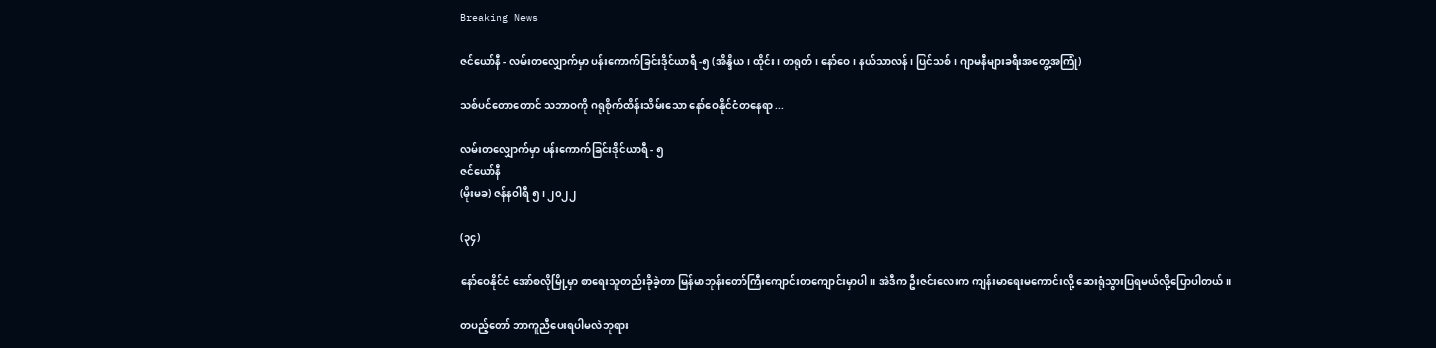Breaking News

ဇင်ယော်နီ - လမ်းတလျှောက်မှာ ပန်းကောက်ခြင်းဒိုင်ယာရီ -၅ (အိန္ဒိယ၊ ထိုင်း၊ တရုတ်၊ နော်ဝေ၊ နယ်သာလန်၊ ပြင်သစ်၊ ဂျာမနီများခရီးအတွေ့အကြုံ)

သစ်ပင်တောတောင် သဘာဝကို ဂရုစိုက်ထိန်းသိမ်းသော နော်ဝေနိုင်ငံတနေရာ ...

လမ်းတလျှောက်မှာ ပန်းကောက်ခြင်းဒိုင်ယာရီ - ၅
ဇင်ယော်နီ
(မိုးမခ) ဇန်နဝါရီ ၅ ၊ ၂၀၂၂

(၃၄)

နော်ဝေနိုင်ငံ အော်စလိုမြို့မှာ စာရေးသူတည်းခိုခဲ့တာ မြန်မာဘုန်းတော်ကြီးကျောင်းတကျောင်းမှာပါ။ အဲဒီက ဦးဇင်းလေးက ကျန်းမာရေးမကောင်းလို့ ဆေးရုံသွားပြရမယ်လို့ပြောပါတယ်။

တပည့်တော် ဘာကူညီပေးရပါမလဲဘုရား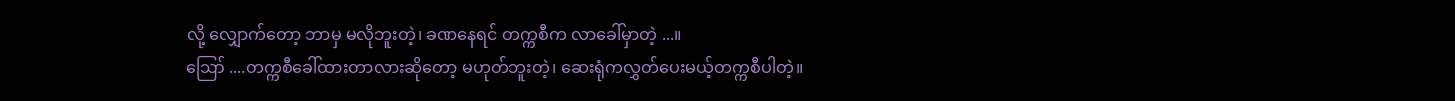လို့ လျှောက်တော့ ဘာမှ မလိုဘူးတဲ့၊ ခဏနေရင် တက္ကစီက လာခေါ်မှာတဲ့ ...။
ဪ ....တက္ကစီခေါ်ထားတာလားဆိုတော့ မဟုတ်ဘူးတဲ့၊ ဆေးရုံကလွှတ်ပေးမယ့်တက္ကစီပါတဲ့။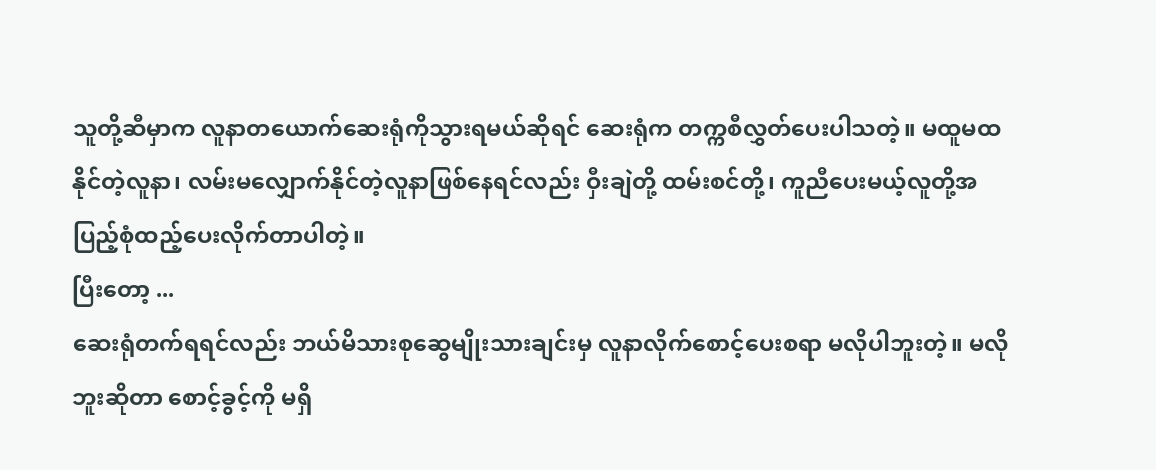သူတို့ဆီမှာက လူနာတယောက်ဆေးရုံကိုသွားရမယ်ဆိုရင် ဆေးရုံက တက္ကစီလွှတ်ပေးပါသတဲ့။ မထူမထနိုင်တဲ့လူနာ၊ လမ်းမလျှောက်နိုင်တဲ့လူနာဖြစ်နေရင်လည်း ဝှီးချဲတို့ ထမ်းစင်တို့၊ ကူညီပေးမယ့်လူတို့အပြည့်စုံထည့်ပေးလိုက်တာပါတဲ့။
ပြီးတော့ ...
ဆေးရုံတက်ရရင်လည်း ဘယ်မိသားစုဆွေမျိုးသားချင်းမှ လူနာလိုက်စောင့်ပေးစရာ မလိုပါဘူးတဲ့။ မလိုဘူးဆိုတာ စောင့်ခွင့်ကို မရှိ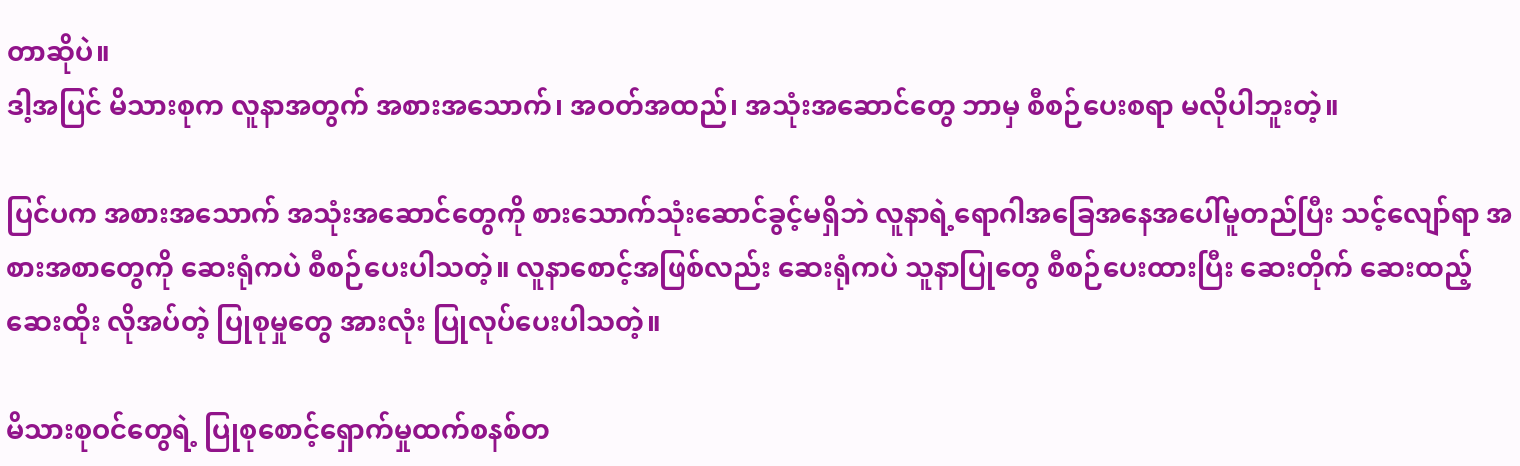တာဆိုပဲ။
ဒါ့အပြင် မိသားစုက လူနာအတွက် အစားအသောက်၊ အဝတ်အထည်၊ အသုံးအဆောင်တွေ ဘာမှ စီစဉ်ပေးစရာ မလိုပါဘူးတဲ့။

ပြင်ပက အစားအသောက် အသုံးအဆောင်တွေကို စားသောက်သုံးဆောင်ခွင့်မရှိဘဲ လူနာရဲ့ရောဂါအခြေအနေအပေါ်မူတည်ပြီး သင့်လျော်ရာ အစားအစာတွေကို ဆေးရုံကပဲ စီစဉ်ပေးပါသတဲ့။ လူနာစောင့်အဖြစ်လည်း ဆေးရုံကပဲ သူနာပြုတွေ စီစဉ်ပေးထားပြီး ဆေးတိုက် ဆေးထည့် ဆေးထိုး လိုအပ်တဲ့ ပြုစုမှုတွေ အားလုံး ပြုလုပ်ပေးပါသတဲ့။

မိသားစုဝင်တွေရဲ့ ပြုစုစောင့်ရှောက်မှုထက်စနစ်တ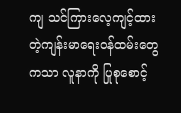ကျ သင်ကြားလေ့ကျင့်ထားတဲ့ကျန်းမာရေးဝန်ထမ်းတွေကသာ လူနာကို ပြုစုစောင့်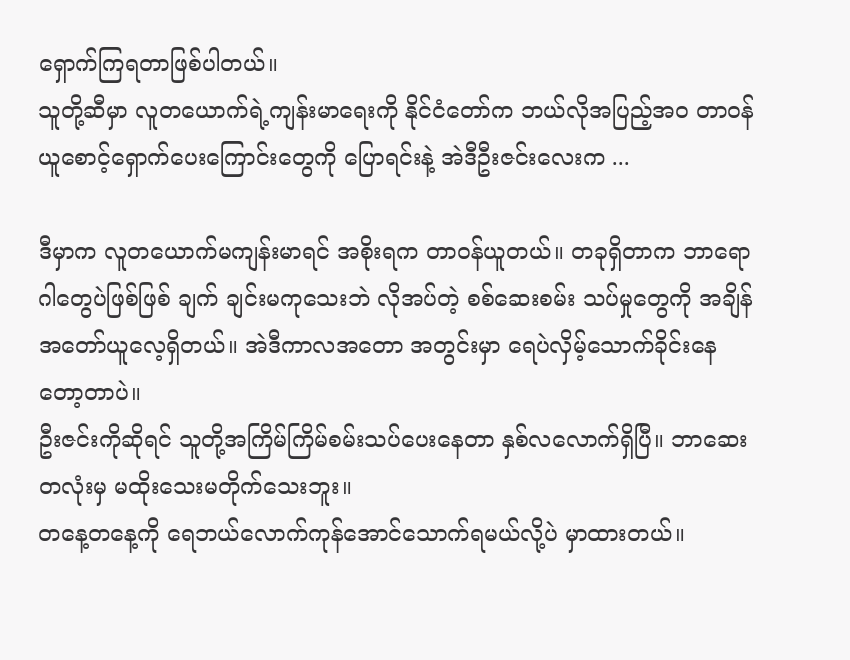ရှောက်ကြရတာဖြစ်ပါတယ်။
သူတို့ဆီမှာ လူတယောက်ရဲ့ကျန်းမာရေးကို နိုင်ငံတော်က ဘယ်လိုအပြည့်အဝ တာဝန်ယူစောင့်ရှောက်ပေးကြောင်းတွေကို ပြောရင်းနဲ့ အဲဒီဦးဇင်းလေးက ...

ဒီမှာက လူတယောက်မကျန်းမာရင် အစိုးရက တာဝန်ယူတယ်။ တခုရှိတာက ဘာရောဂါတွေပဲဖြစ်ဖြစ် ချက် ချင်းမကုသေးဘဲ လိုအပ်တဲ့ စစ်ဆေးစမ်း သပ်မှုတွေကို အချိန်အတော်ယူလေ့ရှိတယ်။ အဲဒီကာလအတော အတွင်းမှာ ရေပဲလှိမ့်သောက်ခိုင်းနေတော့တာပဲ။
ဦးဇင်းကိုဆိုရင် သူတို့အကြိမ်ကြိမ်စမ်းသပ်ပေးနေတာ နှစ်လလောက်ရှိပြီ။ ဘာဆေးတလုံးမှ မထိုးသေးမတိုက်သေးဘူး။
တနေ့တနေ့ကို ရေဘယ်လောက်ကုန်အောင်သောက်ရမယ်လို့ပဲ မှာထားတယ်။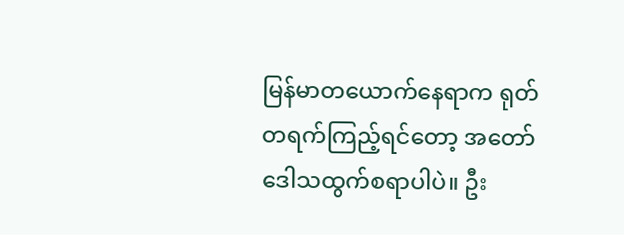မြန်မာတယောက်နေရာက ရုတ်တရက်ကြည့်ရင်တော့ အတော်ဒေါသထွက်စရာပါပဲ။ ဦး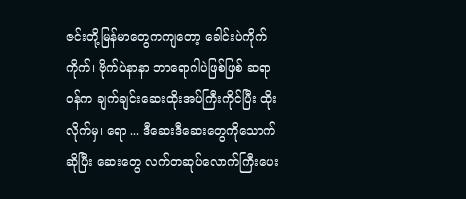ဇင်း‌တို့မြန်မာတွေကကျတော့ ခေါင်းပဲကိုက်ကိုက်၊ ဗိုက်ပဲနာနာ ဘာရောဂါပဲဖြစ်ဖြစ် ဆရာဝန်က ချက်ချင်းဆေးထိုးအပ်ကြီးကိုင်ပြီး ထိုးလိုက်မှ၊ ရော ... ဒီဆေးဒီဆေးတွေကိုသောက်ဆိုပြီး ဆေးတွေ လက်တဆုပ်လောက်ကြီးပေး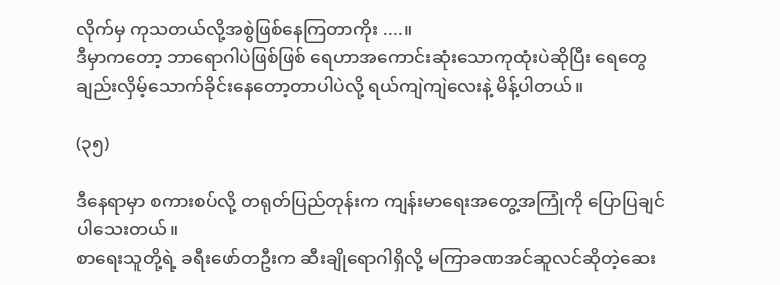လိုက်မှ ကုသတယ်လို့အစွဲဖြစ်နေကြတာကိုး ....။
ဒီမှာကတော့ ဘာရောဂါပဲဖြစ်ဖြစ် ရေဟာအကောင်းဆုံးသောကုထုံးပဲဆိုပြီး ရေတွေချည်းလှိမ့်သောက်ခိုင်းနေတော့တာပါပဲလို့ ရယ်ကျဲကျဲလေးနဲ့ မိန့်ပါတယ်။

(၃၅)

ဒီနေရာမှာ စကားစပ်လို့ တရုတ်ပြည်တုန်းက ကျန်းမာရေးအတွေ့အကြုံကို ပြောပြချင်ပါသေးတယ်။
စာရေးသူတို့ရဲ့ ခရီးဖော်တဦးက ဆီးချိုရောဂါရှိလို့ မကြာခဏအင်ဆူလင်ဆိုတဲ့ဆေး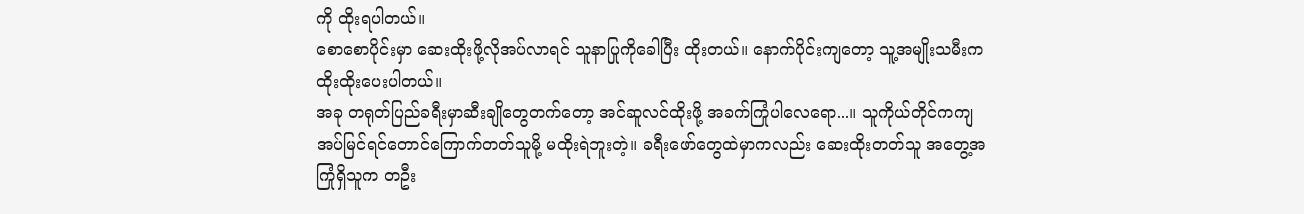ကို ထိုးရပါတယ်။
စောစောပိုင်းမှာ ဆေးထိုးဖို့လိုအပ်လာရင် သူနာပြုကိုခေါပြီး ထိုးတယ်။ နောက်ပိုင်းကျတော့ သူ့အမျိုးသမီးက ထိုးထိုးပေးပါတယ်။
အခု တရုတ်ပြည်ခရီးမှာဆီးချိုတွေတက်တော့ အင်ဆူလင်ထိုးဖို့ အခက်ကြုံပါလေရော...။ သူကိုယ်တိုင်ကကျ အပ်မြင်ရင်တောင်ကြောက်တတ်သူမို့ မထိုးရဲဘူးတဲ့။ ခရီးဖော်တွေထဲမှာကလည်း ဆေးထိုးတတ်သူ အတွေ့အကြုံရှိသူက တဦး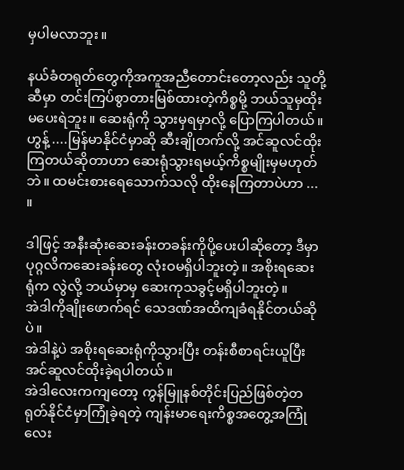မှပါမလာဘူး။

နယ်ခံတရုတ်တွေကိုအကူအညီတောင်းတော့လည်း သူတို့ဆီမှာ တင်းကြပ်စွာတားမြစ်ထားတဲ့ကိစ္စမို့ ဘယ်သူမှထိုးမပေးရဲဘူး။ ဆေးရုံကို သွားမှရမှာလို့ ပြောကြပါတယ်။ ဟွန့် ....မြန်မာနိုင်ငံမှာဆို ဆီးချိုတက်လို့ အင်ဆူလင်ထိုးကြတယ်ဆိုတာဟာ ဆေးရုံသွားရမယ့်ကိစ္စမျိုးမှမဟုတ်ဘဲ။ ထမင်းစားရေသောက်သလို ထိုးနေကြတာပဲဟာ ... ။

ဒါဖြင့် အနီးဆုံးဆေးခန်းတခန်းကိုပို့ပေးပါဆိုတော့ ဒီမှာ ပုဂ္ဂလိကဆေးခန်း‌တွေ လုံးဝမရှိပါဘူးတဲ့။ အစိုးရဆေး ရုံက လွဲလို့ ဘယ်မှာမှ ဆေးကုသခွင့်မရှိပါဘူးတဲ့။
အဲဒါကိုချိုးဖောက်ရင် သေဒဏ်အထိကျခံရနိုင်တယ်ဆိုပဲ။
အဲဒါနဲ့ပဲ အစိုးရဆေးရုံကိုသွားပြီး တန်းစီစာရင်းယူပြီး အင်ဆူလင်ထိုးခဲ့ရပါတယ်။
အဲဒါလေးကကျတော့ ကွန်မြူနစ်တိုင်းပြည်ဖြစ်တဲ့တရုတ်နိုင်ငံမှာကြုံခဲ့ရတဲ့ ကျန်းမာရေးကိစ္စအတွေ့အကြုံလေး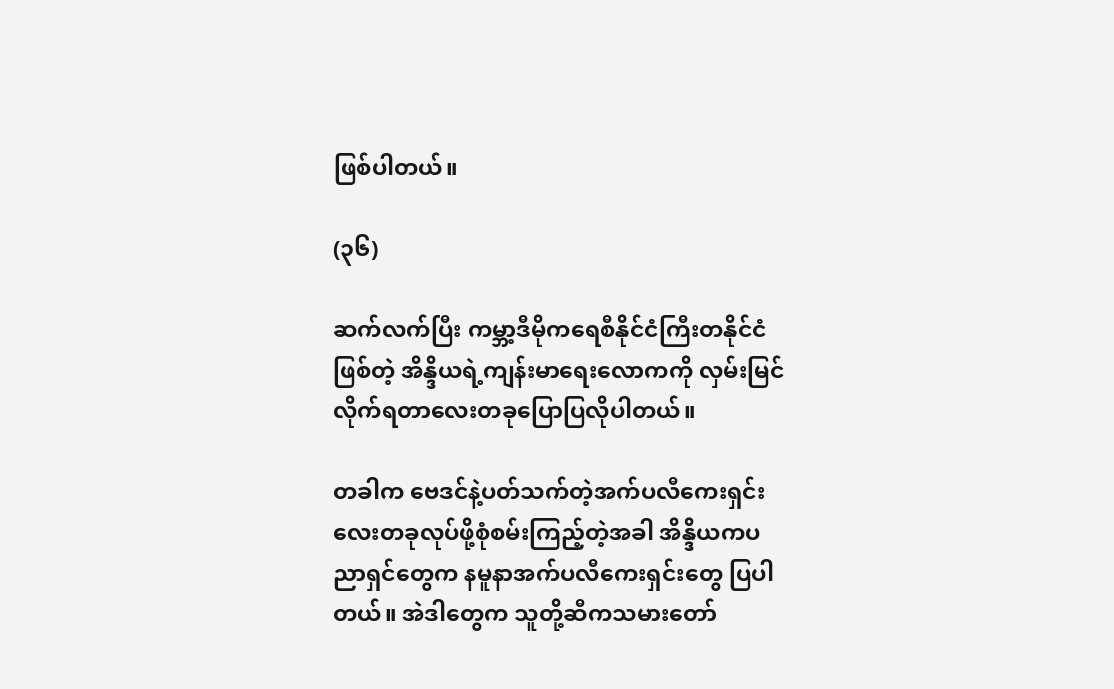ဖြစ်ပါတယ်။

(၃၆)

ဆက်လက်ပြီး ကမ္ဘာ့ဒီမိုကရေစီနိုင်ငံကြီးတနိုင်ငံဖြစ်တဲ့ အိန္ဒိယရဲ့ကျန်းမာရေးလောကကို လှမ်းမြင်လိုက်ရတာလေးတခုပြောပြလိုပါတယ်။

တခါက ဗေဒင်နဲ့ပတ်သက်တဲ့အက်ပလီကေးရှင်းလေးတခုလုပ်ဖို့စုံစမ်းကြည့်တဲ့အခါ အိန္ဒိယကပညာရှင်တွေက နမူနာအက်ပလီကေးရှင်းတွေ ပြပါတယ်။ အဲဒါတွေက သူတို့ဆီကသမားတော်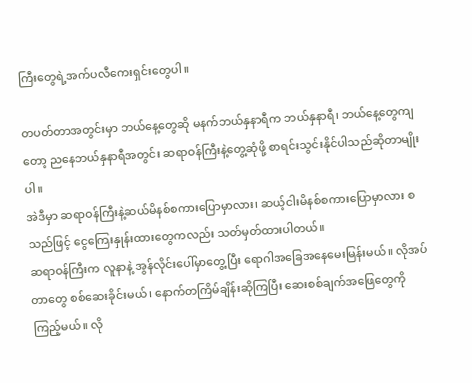ကြီးတွေရဲ့အက်ပလီကေးရှင်းတွေပါ။

တပတ်တာအတွင်းမှာ ဘယ်နေ့တွေဆို မနက်ဘယ်နှနာရီက ဘယ်နှနာရီ၊ ဘယ်နေ့တွေကျတော့ ညနေဘယ်နှနာရီအတွင်း ဆရာဝန်ကြီးနဲ့တွေ့ဆုံဖို့ စာရင်းသွင်းနိုင်ပါသည်ဆိုတာမျိုးပါ။
အဲဒီမှာ ဆရာဝန်ကြီးနဲ့ဆယ်မိနစ်စကားပြောမှာလား၊ ဆယ့်ငါးမိနစ်စကားပြောမှာလား စသည်ဖြင့် ငွေကြေးနှုန်းထားတွေကလည်း သတ်မှတ်ထားပါတယ်။
ဆရာဝန်ကြီးက လူနာနဲ့ အွန်လိုင်းပေါ်မှာတွေ့ပြီး ရောဂါအခြေအနေမေးမြန်းမယ်။ လိုအပ်တာတွေ စစ်ဆေးခိုင်းမယ်၊ နောက်တကြိမ်ချိန်းဆိုကြပြီး ဆေးစစ်ချက်အဖြေ‌တွေကိုကြည့်မယ်။ လို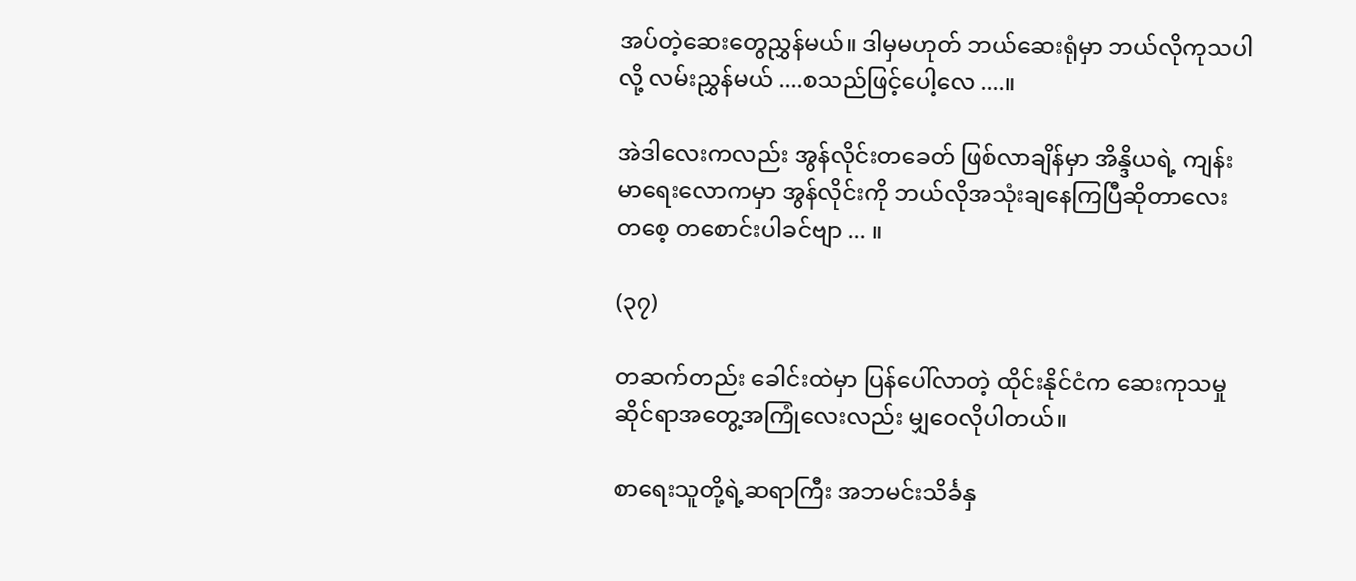အပ်တဲ့ဆေးတွေညွှန်မယ်။ ဒါမှမဟုတ် ဘယ်ဆေးရုံမှာ ဘယ်လိုကုသပါလို့ လမ်းညွှန်မယ် ....စသည်ဖြင့်ပေါ့လေ ....။

အဲဒါလေးကလည်း အွန်လိုင်းတခေတ် ဖြစ်လာချိန်မှာ အိန္ဒိယရဲ့ ကျန်းမာရေးလောကမှာ အွန်လိုင်းကို ဘယ်လိုအသုံးချနေကြပြီဆိုတာလေးတစေ့ တစောင်းပါခင်ဗျာ ... ။

(၃၇)

တဆက်တည်း ခေါင်းထဲမှာ ပြန်ပေါ်လာတဲ့ ထိုင်းနိုင်ငံက ဆေးကုသမှုဆိုင်ရာအတွေ့အကြုံလေးလည်း မျှဝေလိုပါတယ်။

စာရေးသူတို့ရဲ့ဆရာကြီး အဘမင်းသိင်္ခနှ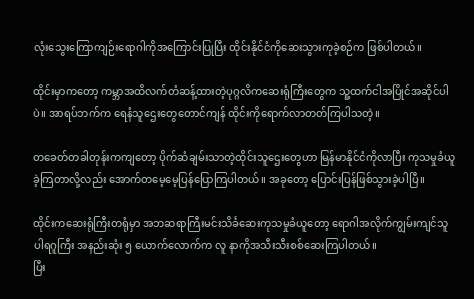လုံးသွေးကြောကျဉ်းရောဂါကိုအကြောင်းပြုပြီး ထိုင်းနိုင်ငံကိုဆေးသွားကုခဲ့စဉ်က ဖြစ်ပါတယ်။

ထိုင်းမှာကတော့ ကမ္ဘာအထိလက်တံဆန့်ထားတဲ့ပုဂ္ဂလိကဆေးရုံကြီးတွေက သူ့ထက်ငါအပြိုင်အဆိုင်ပါပဲ။ အာရပ်ဘက်က ရေနံသူဌေးတွေတောင်ကျန် ထိုင်းကိုရောက်လာတတ်ကြပါသတဲ့။

တခေတ်တခါတုန်းကကျတော့ ပိုက်ဆံချမ်းသာတဲ့ထိုင်းသူဌေးတွေဟာ မြန်မာနိုင်ငံကိုလာပြီး ကုသမှုခံယူခဲ့ကြတာလို့လည်း အောက်တမေ့မေ့ပြန်ပြောကြပါတယ်။ အခုတော့ ပြောင်းပြန်ဖြစ်သွားခဲ့ပါပြီ။

ထိုင်းကဆေးရုံကြီးတရုံမှာ အဘဆရာကြီးမင်းသိင်္ခဆေးကုသမှုခံယူတော့ ရောဂါအလိုက်ကျွမ်းကျင်သူပါရဂူကြီး အနည်းဆုံး ၅ ယောက်လောက်က လူ နာကိုအသီးသီးစစ်ဆေးကြပါတယ်။
ပြီး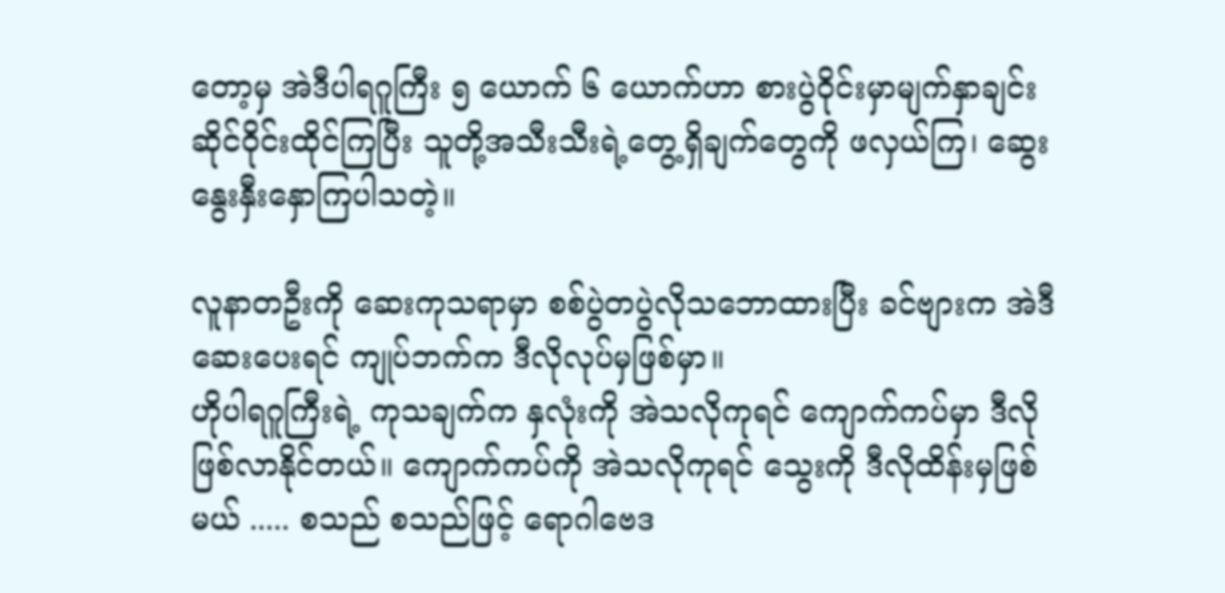တော့မှ အဲဒီပါရဂူကြီး ၅ ယောက် ၆ ယောက်ဟာ စားပွဲဝိုင်းမှာမျက်နှာချင်းဆိုင်ဝိုင်းထိုင်ကြပြီး သူတို့အသီးသီးရဲ့တွေ့ရှိချက်တွေကို ဖလှယ်ကြ၊ ဆွေး နွေးနှီးနှောကြပါသတဲ့။

လူနာတဦးကို ဆေးကုသရာမှာ စစ်ပွဲတပွဲလိုသဘောထားပြီး ခင်ဗျားက အဲဒီဆေးပေးရင် ကျုပ်ဘက်က ဒီလိုလုပ်မှဖြစ်မှာ။
ဟိုပါရဂူကြီးရဲ့ ကုသချက်က နှလုံးကို အဲသလိုကုရင် ကျောက်ကပ်မှာ ဒီလိုဖြစ်လာနိုင်တယ်။ ကျောက်ကပ်ကို အဲသလိုကုရင် ‌သွေးကို ဒီလိုထိန်းမှဖြစ်မယ် ..... စသည် စသည်ဖြင့် ရောဂါဗေဒ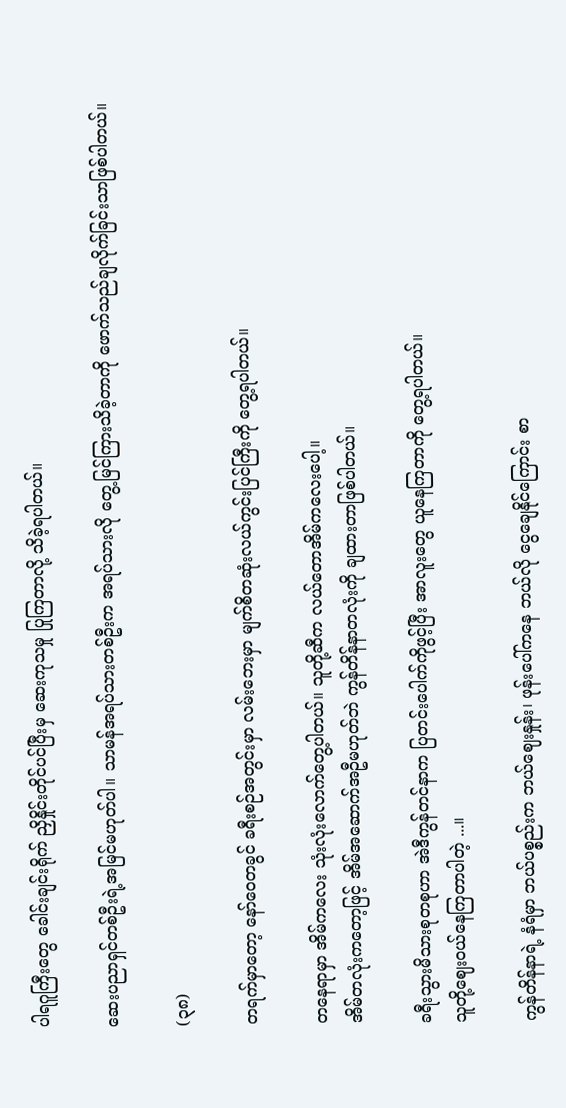ပါရဂူကြီးတွေ ခေါင်းချင်းရိုက် ညှိနှိုင်းတိုင်ပင်ပြီးမှ ဆေးကုသမှု ပြုကြတာလို့ သိခဲ့ရပါတယ်။

ဆေးပညာရှင်တစ်ဦးရဲ့အမြင်မဟုတ်ပါ။ သာမန်အရပ်သားတစ်ဦးက အရပ်သားလို တွေ့မြင်ကြားသိခဲ့တာကို ဖောက်သည်ချလိုက်ခြင်းသာဖြစ်ပါတယ်။

(၃၈)

တရက်မှာတော့ နော်ဝေတခွင် ခရီးစဉ်အတွင်းမှာ လမ်းဘေးမှာ မျက်စိတဆုံးလယ်ကွင်းပြင်ကြီးကို တွေ့ရပါတယ်။

တနေရာမှာ အိမ်ကလေး သုံးလုံးလောက်တွေ့ပါတယ်။ သူတို့ဆီက လယ်တောအိမ်ကလေးပေါ့။
အိမ်တလုံးကတော့ဖြင့် အိမ်အဆောက်အဦမဟုတ်ဘဲ ကွန်တိန်နာတလုံးကို ချထားတာဖြစ်ပါတယ်။

ခရီးသွားမိသားစုတစုဟာ အဲဒီကွန်တင်နာက ပြတင်းပေါက်ကိုဖွင့်ပြီး အာလူးတွေ ယူနေကြတာကို တွေ့ရပါတယ်။
သူတို့ဈေးဝယ်နေကြတာပါတဲ့ ...။

ကွန်တိန်နာရဲ့ နံရံမှာ ဘယ်ပစ္စည်းက ဘယ်ဈေးနှုန်း၊ ဖုန်းပေါ်ကနေ ဘယ်လို ငွေချေနိုင်ကြောင်း စာ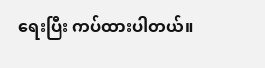ရေးပြီး ကပ်ထားပါတယ်။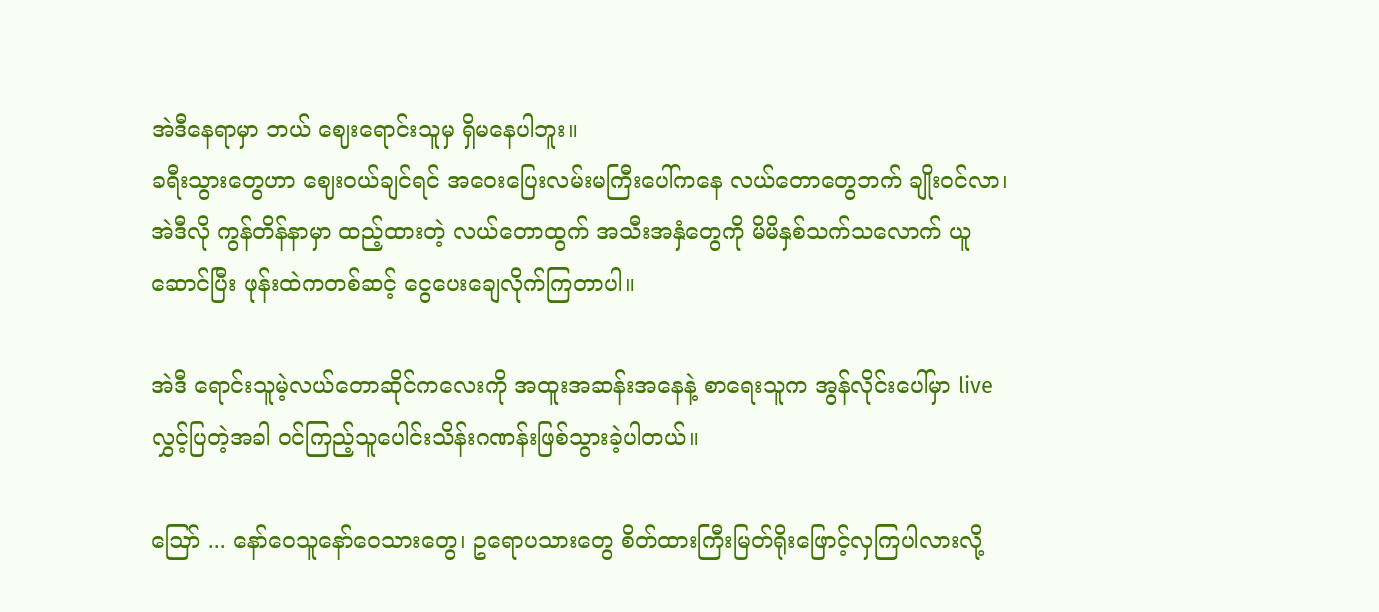အဲဒီနေရာမှာ ဘယ် ဈေးရောင်းသူမှ ရှိမနေပါဘူး။
ခရီးသွားတွေဟာ ဈေးဝယ်ချင်ရင် အဝေးပြေးလမ်းမကြီးပေါ်ကနေ လယ်တောတွေဘက် ချိုးဝင်လာ၊ အဲဒီလို ကွန်တိန်နာမှာ ထည့်ထားတဲ့ လယ်တောထွက် အသီးအနှံတွေကို မိမိနှစ်သက်သလောက် ယူဆောင်ပြီး ဖုန်းထဲကတစ်ဆင့် ငွေပေးချေလိုက်ကြတာပါ။

အဲဒီ ရောင်းသူမဲ့လယ်တောဆိုင်ကလေးကို အထူးအဆန်းအနေနဲ့ စာရေးသူက အွန်လိုင်းပေါ်မှာ live လွှင့်ပြတဲ့အခါ ဝင်ကြည့်သူပေါင်းသိန်းဂဏန်းဖြစ်သွားခဲ့ပါတယ်။

ဪ ... နော်ဝေသူနော်ဝေသားတွေ၊ ဥရောပသားတွေ စိတ်ထားကြီးမြတ်ရိုးဖြောင့်လှကြပါလားလို့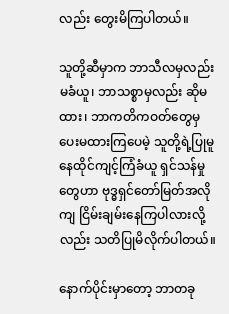လည်း တွေးမိကြပါတယ်။

သူတို့ဆီမှာက ဘာသီလမှလည်းမခံယူ၊ ဘာသစ္စာမှလည်း ဆိုမထား၊ ဘာကတိကဝတ်တွေမှ ပေးမထားကြပေမဲ့ သူတို့ရဲ့ပြုမူနေထိုင်ကျင့်ကြံခံယူ ရှင်သန်မှုတွေဟာ ဗုဒ္ဓရှင်တော်မြတ်အလိုကျ ငြိမ်းချမ်းနေကြပါလားလို့လည်း သတိပြုမိလိုက်ပါတယ်။

နောက်ပိုင်းမှာတော့ ဘာတခု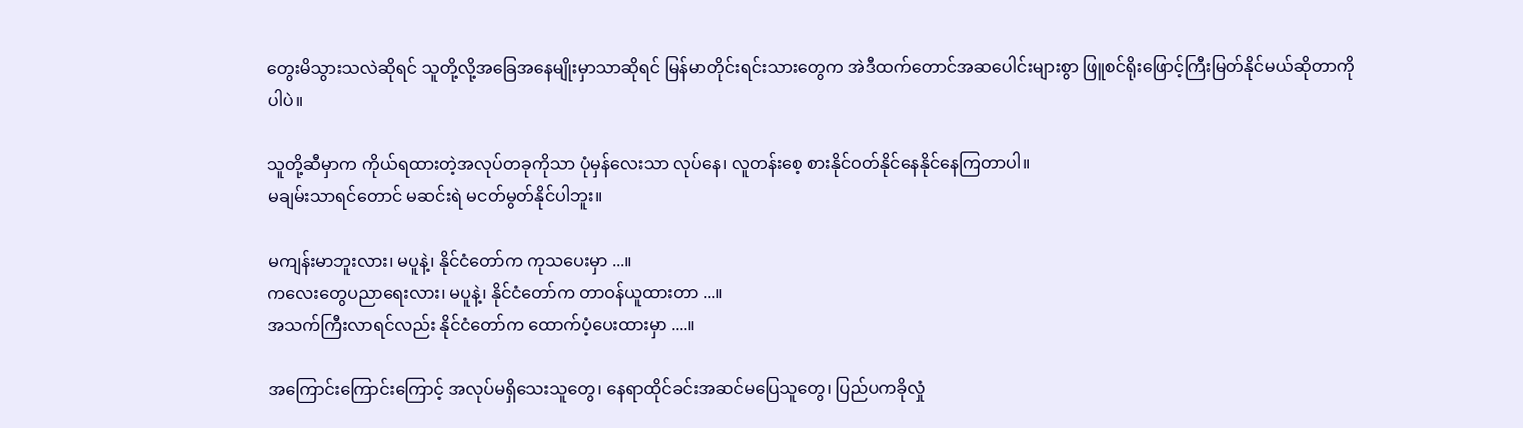တွေးမိသွားသလဲဆိုရင် သူတို့လို့အခြေအနေမျိုးမှာသာဆိုရင် မြန်မာတိုင်းရင်းသားတွေက အဲဒီထက်တောင်အဆပေါင်းများစွာ ဖြူစင်ရိုးဖြောင့်ကြီးမြတ်နိုင်မယ်ဆိုတာကိုပါပဲ။

သူတို့ဆီမှာက ကိုယ်ရထားတဲ့အလုပ်တခုကိုသာ ပုံမှန်လေးသာ လုပ်နေ၊ လူတန်းစေ့ စားနိုင်ဝတ်နိုင်နေနိုင်နေကြတာပါ။
မချမ်းသာရင်တောင် မဆင်းရဲ မငတ်မွတ်နိုင်ပါဘူး။

မကျန်းမာဘူးလား၊ မပူနဲ့၊ နိုင်ငံတော်က ကုသပေးမှာ ...။
ကလေးတွေပညာရေးလား၊ မပူနဲ့၊ နိုင်ငံတော်က တာဝန်ယူထားတာ ...။
အသက်ကြီးလာရင်လည်း နိုင်ငံတော်က ထောက်ပံ့ပေးထားမှာ ....။

အကြောင်းကြောင်းကြောင့် အလုပ်မရှိသေးသူတွေ၊ နေရာထိုင်ခင်းအဆင်မပြေသူတွေ၊ ပြည်ပကခိုလှုံ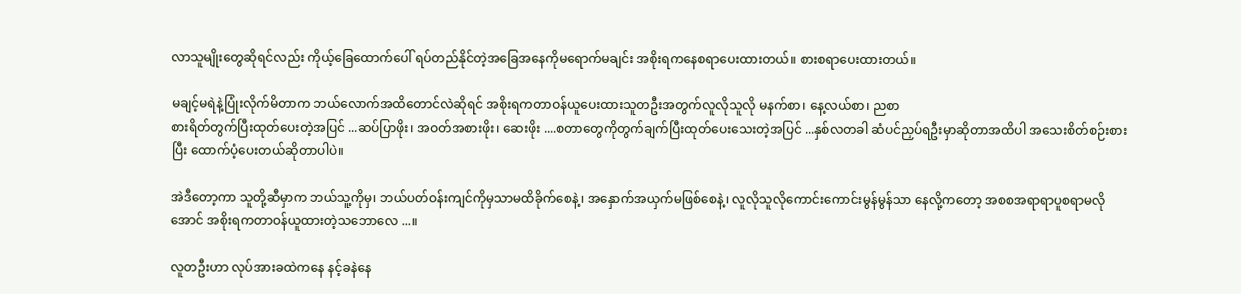လာသူမျိုးတွေဆိုရင်လည်း ကိုယ့်ခြေထောက်ပေါ် ရပ်တည်နိုင်တဲ့အခြေအနေကိုမရောက်မချင်း အစိုးရကနေစရာပေးထားတယ်။ စားစရာပေးထားတယ်။

မချင့်မရဲနဲ့ပြုံးလိုက်မိတာက ဘယ်လောက်အထိတောင်လဲဆိုရင် အစိုးရကတာဝန်ယူပေးထားသူတဦးအတွက်လူလိုသူလို မနက်စာ၊ နေ့လယ်စာ၊ ညစာ
စားရိတ်တွက်ပြီးထုတ်ပေးတဲ့အပြင် ...ဆပ်ပြာဖိုး၊ အဝတ်အစားဖိုး၊ ဆေးဖိုး ....စတာတွေကိုတွက်ချက်ပြီးထုတ်ပေးသေးတဲ့အပြင် ...နှစ်လတခါ ဆံပင်ညှပ်ရဦးမှာဆိုတာအထိပါ အသေးစိတ်စဉ်းစားပြီး ထောက်ပံ့ပေးတယ်ဆိုတာပါပဲ။

အဲဒီတော့ကာ သူတို့ဆီမှာက ဘယ်သူ့ကိုမှ၊ ဘယ်ပတ်ဝန်းကျင်ကိုမှသာမထိခိုက်စေနဲ့၊ အနှောက်အယှက်မဖြစ်စေနဲ့၊ လူလိုသူလိုကောင်းကောင်းမွန်မွန်သာ နေလို့ကတော့ အစစအရာရာပူစရာမလိုအောင် အစိုးရကတာဝန်ယူထားတဲ့သဘောလေ ...။

လူတဦးဟာ လုပ်အားခထဲကနေ နင့်ခနဲနေ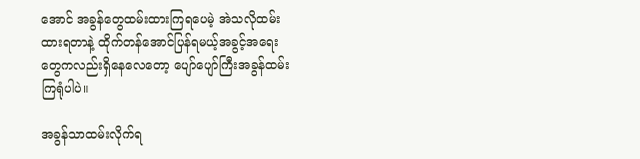အောင် အခွန်တွေထမ်းထားကြရပေမဲ့ အဲသလိုထမ်းထားရတာနဲ့ ထိုက်တန်အောင်ပြန်ရမယ့်အခွင့်အရေးတွေကလည်းရှိနေလေတော့ ပျော်ပျော်ကြီးအခွန်ထမ်းကြရုံပါပဲ။

အခွန်သာထမ်းလိုက်ရ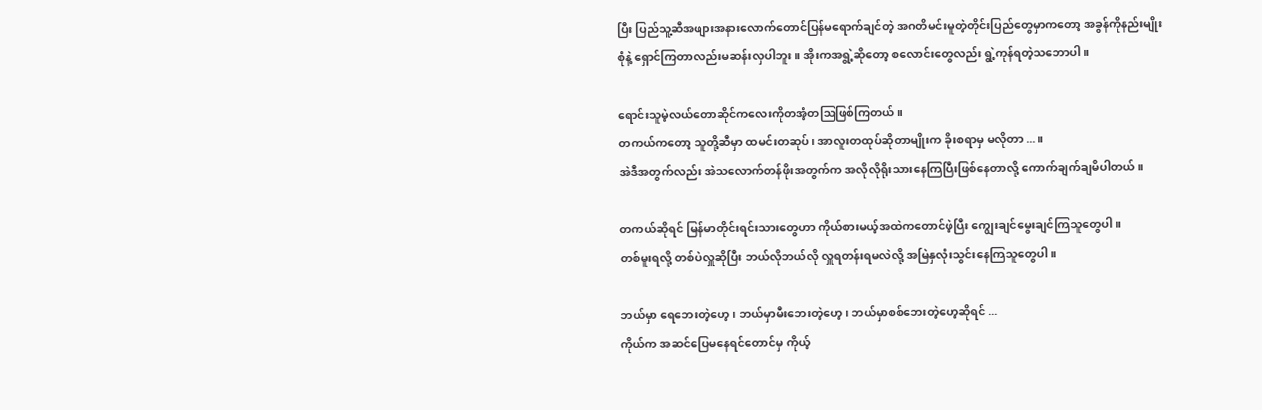ပြီး ပြည်သူ့ဆီအဖျားအနားလောက်တောင်ပြန်မရောက်ချင်တဲ့ အဂတိမင်းမူတဲ့တိုင်းပြည်တွေမှာကတော့ အခွန်ကိုနည်းမျိုးစုံနဲ့ ရှောင်ကြတာလည်းမဆန်းလှပါဘူး။ အိုးကအရွဲ့ဆိုတော့ စလောင်းတွေလည်း ရွဲ့ကုန်ရတဲ့သဘောပါ။

ရောင်းသူမဲ့လယ်တောဆိုင်ကလေးကိုတအံ့တဩဖြစ်ကြတယ်။
တကယ်ကတော့ သူတို့ဆီမှာ ထမင်းတဆုပ်၊ အာလူးတထုပ်ဆိုတာမျိုးက ခိုးစရာမှ မလိုတာ ...။
အဲဒီအတွက်လည်း အဲသလောက်တန်ဖိုးအတွက်က အလိုလိုရိုးသားနေကြပြီးဖြစ်နေတာလို့ ကောက်ချက်ချမိပါတယ်။

တကယ်ဆိုရင် မြန်မာတိုင်းရင်းသားတွေဟာ ကိုယ်စားမယ့်အထဲကတောင်ဖဲ့ပြီး ကျွေးချင်မွေးချင်ကြသူတွေပါ။
တစ်မူးရလို့ တစ်ပဲလှူဆိုပြီး ဘယ်လိုဘယ်လို လှူရတန်းရမလဲလို့ အမြဲနှလုံးသွင်းနေကြသူတွေပါ။

ဘယ်မှာ ရေဘေးတဲ့ဟေ့၊ ဘယ်မှာမီးဘေးတဲ့ဟေ့၊ ဘယ်မှာစစ်ဘေးတဲ့ဟေ့ဆိုရင် ...
ကိုယ်က အဆင်ပြေမနေရင်တောင်မှ ကိုယ့်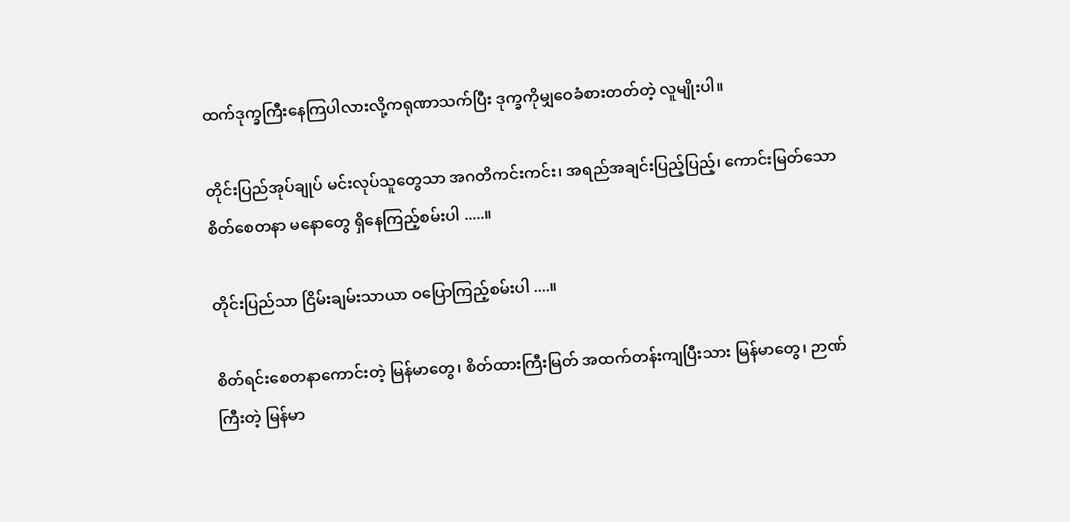ထက်ဒုက္ခ‌ကြီးနေကြပါလားလို့ကရုဏာသက်ပြီး ဒုက္ခကိုမျှဝေခံစားတတ်တဲ့ လူမျိုးပါ။

တိုင်းပြည်အုပ်ချုပ် မင်းလုပ်သူတွေသာ အဂတိကင်းကင်း၊ အရည်အချင်းပြည့်ပြည့်၊ ကောင်းမြတ်သော စိတ်စေတနာ မနောတွေ ရှိနေကြည့်စမ်းပါ .....။

တိုင်းပြည်သာ ငြိမ်းချမ်းသာယာ ဝပြောကြည့်စမ်းပါ ....။

စိတ်ရင်းစေတနာကောင်းတဲ့ မြန်မာတွေ၊ စိတ်ထားကြီးမြတ် အထက်တန်းကျပြီးသား မြန်မာတွေ၊ ဉာဏ်ကြီးတဲ့ မြန်မာ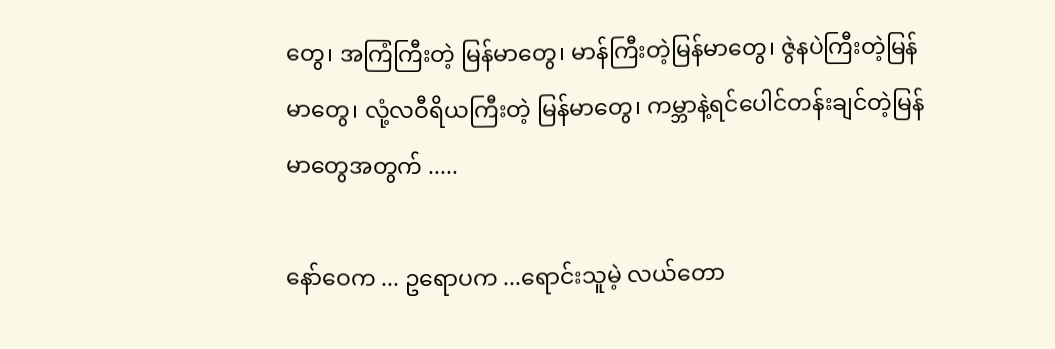တွေ၊ အကြံကြီးတဲ့ မြန်မာတွေ၊ မာန်ကြီးတဲ့မြန်မာတွေ၊ ဇွဲနပဲကြီးတဲ့မြန်မာတွေ၊ လုံ့လဝီရိယကြီးတဲ့ မြန်မာတွေ၊ ကမ္ဘာနဲ့ရင်ပေါင်တန်းချင်တဲ့မြန်မာတွေအတွက် .....

နော်ဝေက ... ဥရောပက ...ရောင်းသူမဲ့ လယ်တော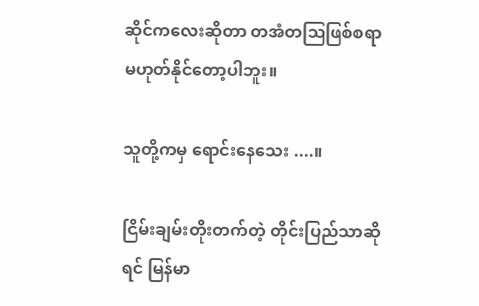ဆိုင်ကလေးဆိုတာ တအံတဩဖြစ်စရာမဟုတ်နိုင်တော့ပါဘူး။

သူတို့ကမှ ရောင်းနေသေး ....။

ငြိမ်းချမ်းတိုးတက်တဲ့ တိုင်းပြည်သာဆိုရင် မြန်မာ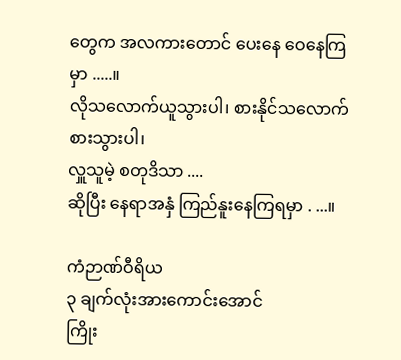တွေက အလကားတောင် ပေးနေ ဝေနေကြမှာ .....။
လိုသလောက်ယူသွားပါ၊ စားနိုင်သလောက်စားသွားပါ၊
လှူသူမဲ့ စတုဒိသာ ....
ဆိုပြီး နေရာအနှံ ကြည်နူးနေကြရမှာ . ...။

ကံဉာဏ်ဝီရိယ
၃ ချက်လုံးအားကောင်းအောင်
ကြိုး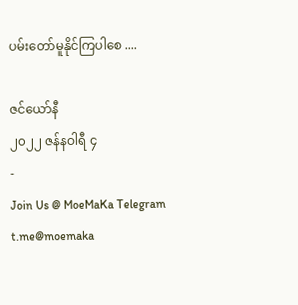ပမ်းတော်မူနိုင်ကြပါစေ ....

ဇင်ယော်နီ
၂၀၂၂ ဇန်နဝါရီ ၄
-
Join Us @ MoeMaKa Telegram
t.me@moemaka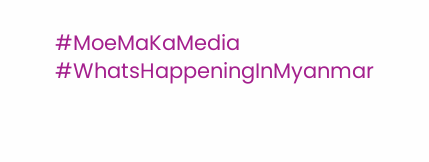#MoeMaKaMedia
#WhatsHappeningInMyanmar